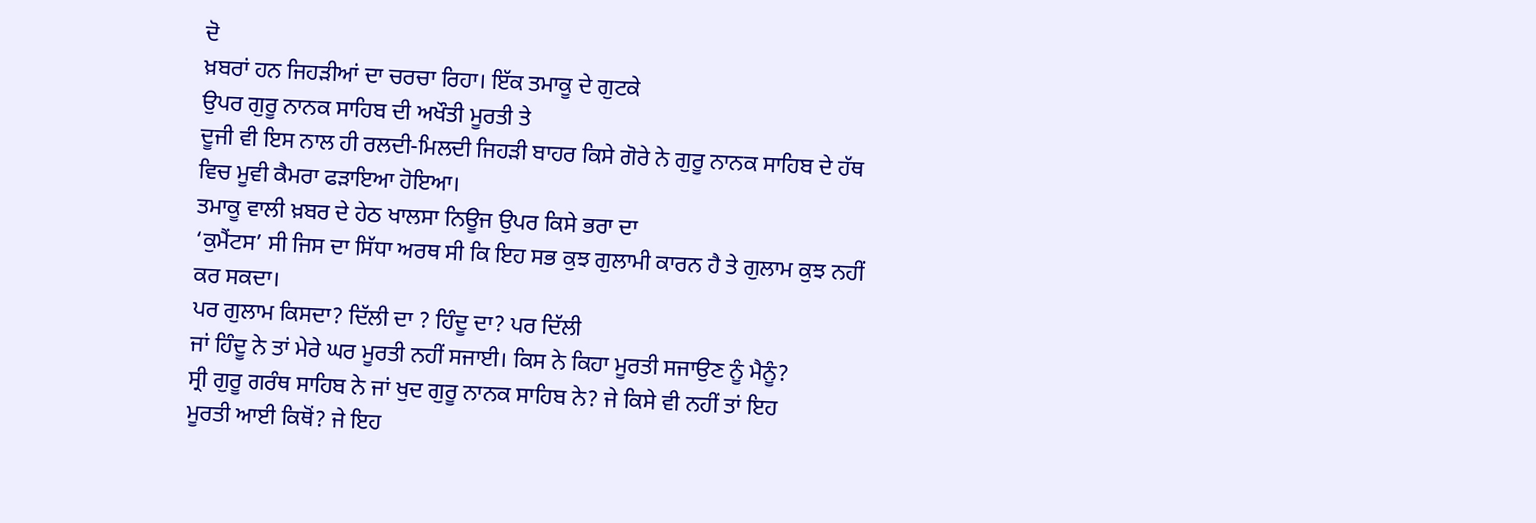ਦੋ
ਖ਼ਬਰਾਂ ਹਨ ਜਿਹੜੀਆਂ ਦਾ ਚਰਚਾ ਰਿਹਾ। ਇੱਕ ਤਮਾਕੂ ਦੇ ਗੁਟਕੇ
ਉਪਰ ਗੁਰੂ ਨਾਨਕ ਸਾਹਿਬ ਦੀ ਅਖੌਤੀ ਮੂਰਤੀ ਤੇ
ਦੂਜੀ ਵੀ ਇਸ ਨਾਲ ਹੀ ਰਲਦੀ-ਮਿਲਦੀ ਜਿਹੜੀ ਬਾਹਰ ਕਿਸੇ ਗੋਰੇ ਨੇ ਗੁਰੂ ਨਾਨਕ ਸਾਹਿਬ ਦੇ ਹੱਥ
ਵਿਚ ਮੂਵੀ ਕੈਮਰਾ ਫੜਾਇਆ ਹੋਇਆ।
ਤਮਾਕੂ ਵਾਲੀ ਖ਼ਬਰ ਦੇ ਹੇਠ ਖਾਲਸਾ ਨਿਊਜ ਉਪਰ ਕਿਸੇ ਭਰਾ ਦਾ
‘ਕੁਮੈਂਟਸ’ ਸੀ ਜਿਸ ਦਾ ਸਿੱਧਾ ਅਰਥ ਸੀ ਕਿ ਇਹ ਸਭ ਕੁਝ ਗੁਲਾਮੀ ਕਾਰਨ ਹੈ ਤੇ ਗੁਲਾਮ ਕੁਝ ਨਹੀਂ
ਕਰ ਸਕਦਾ।
ਪਰ ਗੁਲਾਮ ਕਿਸਦਾ? ਦਿੱਲੀ ਦਾ ? ਹਿੰਦੂ ਦਾ? ਪਰ ਦਿੱਲੀ
ਜਾਂ ਹਿੰਦੂ ਨੇ ਤਾਂ ਮੇਰੇ ਘਰ ਮੂਰਤੀ ਨਹੀਂ ਸਜਾਈ। ਕਿਸ ਨੇ ਕਿਹਾ ਮੂਰਤੀ ਸਜਾਉਣ ਨੂੰ ਮੈਨੂੰ?
ਸ੍ਰੀ ਗੁਰੂ ਗਰੰਥ ਸਾਹਿਬ ਨੇ ਜਾਂ ਖੁਦ ਗੁਰੂ ਨਾਨਕ ਸਾਹਿਬ ਨੇ? ਜੇ ਕਿਸੇ ਵੀ ਨਹੀਂ ਤਾਂ ਇਹ
ਮੂਰਤੀ ਆਈ ਕਿਥੋਂ? ਜੇ ਇਹ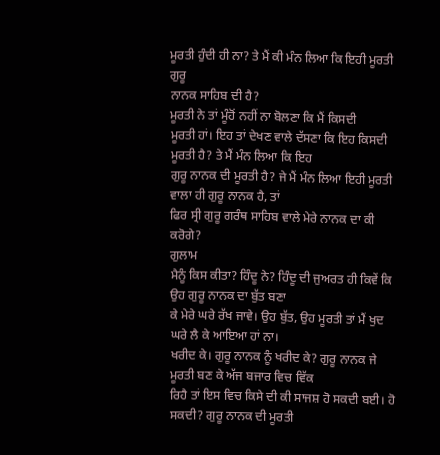ਮੂਰਤੀ ਹੁੰਦੀ ਹੀ ਨਾ? ਤੇ ਮੈਂ ਕੀ ਮੰਨ ਲਿਆ ਕਿ ਇਹੀ ਮੂਰਤੀ ਗੁਰੂ
ਨਾਨਕ ਸਾਹਿਬ ਦੀ ਹੈ?
ਮੂਰਤੀ ਨੇ ਤਾਂ ਮੂੰਹੋਂ ਨਹੀਂ ਨਾ ਬੋਲਣਾ ਕਿ ਮੈਂ ਕਿਸਦੀ
ਮੂਰਤੀ ਹਾਂ। ਇਹ ਤਾਂ ਦੇਖਣ ਵਾਲੇ ਦੱਸਣਾ ਕਿ ਇਹ ਕਿਸਦੀ ਮੂਰਤੀ ਹੈ? ਤੇ ਮੈਂ ਮੰਨ ਲਿਆ ਕਿ ਇਹ
ਗੁਰੂ ਨਾਨਕ ਦੀ ਮੂਰਤੀ ਹੈ? ਜੇ ਮੈਂ ਮੰਨ ਲਿਆ ਇਹੀ ਮੂਰਤੀ ਵਾਲਾ ਹੀ ਗੁਰੂ ਨਾਨਕ ਹੈ, ਤਾਂ
ਫਿਰ ਸ੍ਰੀ ਗੁਰੂ ਗਰੰਥ ਸਾਹਿਬ ਵਾਲੇ ਮੇਰੇ ਨਾਨਕ ਦਾ ਕੀ ਕਰੋਗੇ?
ਗੁਲਾਮ
ਮੈਨੂੰ ਕਿਸ ਕੀਤਾ? ਹਿੰਦੂ ਨੇ? ਹਿੰਦੂ ਦੀ ਜੁਅਰਤ ਹੀ ਕਿਵੇਂ ਕਿ ਉਹ ਗੁਰੂ ਨਾਨਕ ਦਾ ਬੁੱਤ ਬਣਾ
ਕੇ ਮੇਰੇ ਘਰੇ ਰੱਖ ਜਾਵੇ। ਉਹ ਬੁੱਤ, ਉਹ ਮੂਰਤੀ ਤਾਂ ਮੈਂ ਖੁਦ ਘਰੇ ਲੈ ਕੇ ਆਇਆ ਹਾਂ ਨਾ।
ਖਰੀਦ ਕੇ। ਗੁਰੂ ਨਾਨਕ ਨੂੰ ਖਰੀਦ ਕੇ? ਗੁਰੂ ਨਾਨਕ ਜੇ ਮੂਰਤੀ ਬਣ ਕੇ ਅੱਜ ਬਜਾਰ ਵਿਚ ਵਿੱਕ
ਰਿਹੈ ਤਾਂ ਇਸ ਵਿਚ ਕਿਸੇ ਦੀ ਕੀ ਸਾਜਸ਼ ਹੋ ਸਕਦੀ ਬਈ। ਹੋ ਸਕਦੀ? ਗੁਰੂ ਨਾਨਕ ਦੀ ਮੂਰਤੀ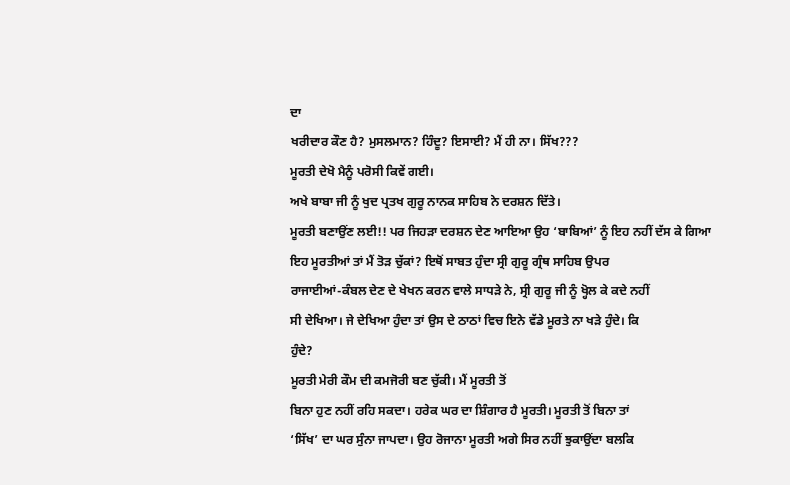ਦਾ
ਖਰੀਦਾਰ ਕੌਣ ਹੈ? ਮੁਸਲਮਾਨ? ਹਿੰਦੂ? ਇਸਾਈ? ਮੈਂ ਹੀ ਨਾ। ਸਿੱਖ???
ਮੂਰਤੀ ਦੇਖੋ ਮੈਨੂੰ ਪਰੋਸੀ ਕਿਵੇਂ ਗਈ।
ਅਖੇ ਬਾਬਾ ਜੀ ਨੂੰ ਖੁਦ ਪ੍ਰਤਖ ਗੁਰੂ ਨਾਨਕ ਸਾਹਿਬ ਨੇ ਦਰਸ਼ਨ ਦਿੱਤੇ।
ਮੂਰਤੀ ਬਣਾਉਂਣ ਲਈ!! ਪਰ ਜਿਹੜਾ ਦਰਸ਼ਨ ਦੇਣ ਆਇਆ ਉਹ ‘ਬਾਬਿਆਂ’ ਨੂੰ ਇਹ ਨਹੀਂ ਦੱਸ ਕੇ ਗਿਆ
ਇਹ ਮੂਰਤੀਆਂ ਤਾਂ ਮੈਂ ਤੋੜ ਚੁੱਕਾਂ? ਇਥੋਂ ਸਾਬਤ ਹੁੰਦਾ ਸ੍ਰੀ ਗੁਰੂ ਗ੍ਰੰਥ ਸਾਹਿਬ ਉਪਰ
ਰਾਜਾਈਆਂ-ਕੰਬਲ ਦੇਣ ਦੇ ਖੇਖਨ ਕਰਨ ਵਾਲੇ ਸਾਧੜੇ ਨੇ, ਸ੍ਰੀ ਗੁਰੂ ਜੀ ਨੂੰ ਖ੍ਹੋਲ ਕੇ ਕਦੇ ਨਹੀਂ
ਸੀ ਦੇਖਿਆ। ਜੇ ਦੇਖਿਆ ਹੁੰਦਾ ਤਾਂ ਉਸ ਦੇ ਠਾਠਾਂ ਵਿਚ ਇਨੇ ਵੱਡੇ ਮੂਰਤੇ ਨਾ ਖੜੇ ਹੁੰਦੇ। ਕਿ
ਹੁੰਦੇ?
ਮੂਰਤੀ ਮੇਰੀ ਕੌਮ ਦੀ ਕਮਜੋਰੀ ਬਣ ਚੁੱਕੀ। ਮੈਂ ਮੂਰਤੀ ਤੋਂ
ਬਿਨਾ ਹੁਣ ਨਹੀਂ ਰਹਿ ਸਕਦਾ। ਹਰੇਕ ਘਰ ਦਾ ਸ਼ਿੰਗਾਰ ਹੈ ਮੂਰਤੀ। ਮੂਰਤੀ ਤੋਂ ਬਿਨਾ ਤਾਂ
‘ਸਿੱਖ’ ਦਾ ਘਰ ਸੁੰਨਾ ਜਾਪਦਾ। ਉਹ ਰੋਜਾਨਾ ਮੂਰਤੀ ਅਗੇ ਸਿਰ ਨਹੀਂ ਝੁਕਾਉਂਦਾ ਬਲਕਿ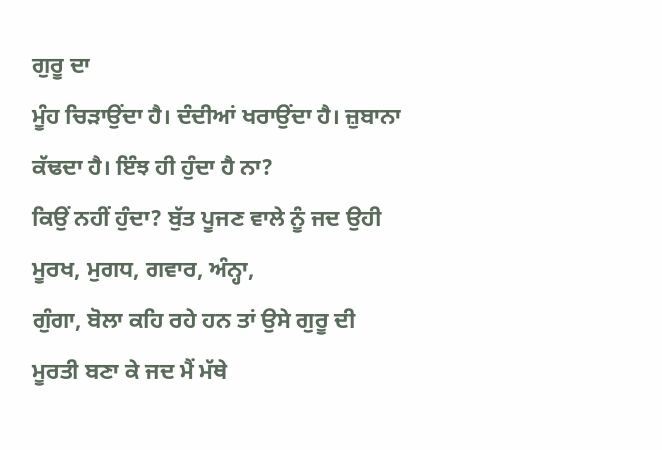ਗੁਰੂ ਦਾ
ਮੂੰਹ ਚਿੜਾਉਂਦਾ ਹੈ। ਦੰਦੀਆਂ ਖਰਾਉਂਦਾ ਹੈ। ਜ਼ੁਬਾਨਾ ਕੱਢਦਾ ਹੈ। ਇੰਝ ਹੀ ਹੁੰਦਾ ਹੈ ਨਾ?
ਕਿਉਂ ਨਹੀਂ ਹੁੰਦਾ? ਬੁੱਤ ਪੂਜਣ ਵਾਲੇ ਨੂੰ ਜਦ ਉਹੀ ਮੂਰਖ, ਮੁਗਧ, ਗਵਾਰ, ਅੰਨ੍ਹਾ,
ਗੁੰਗਾ, ਬੋਲਾ ਕਹਿ ਰਹੇ ਹਨ ਤਾਂ ਉਸੇ ਗੁਰੂ ਦੀ ਮੂਰਤੀ ਬਣਾ ਕੇ ਜਦ ਮੈਂ ਮੱਥੇ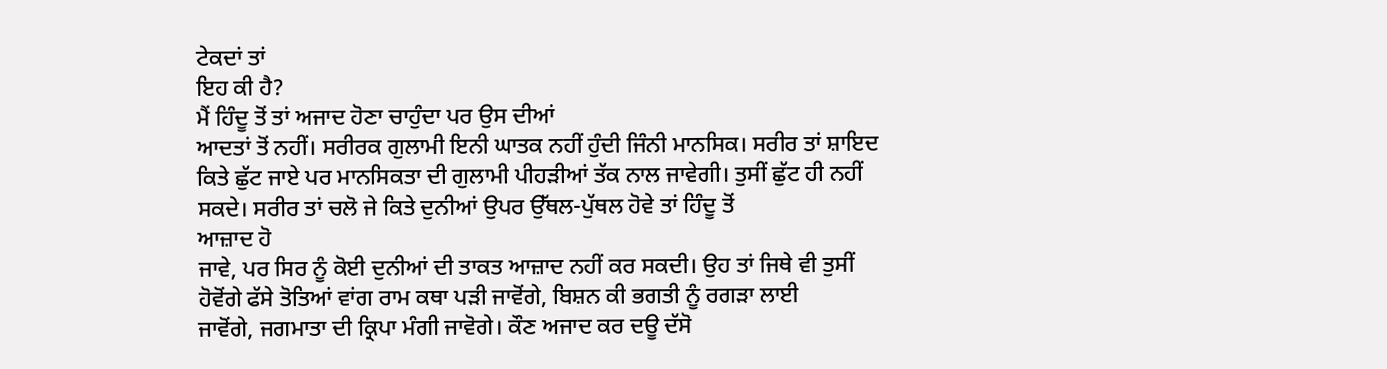ਟੇਕਦਾਂ ਤਾਂ
ਇਹ ਕੀ ਹੈ?
ਮੈਂ ਹਿੰਦੂ ਤੋਂ ਤਾਂ ਅਜਾਦ ਹੋਣਾ ਚਾਹੁੰਦਾ ਪਰ ਉਸ ਦੀਆਂ
ਆਦਤਾਂ ਤੋਂ ਨਹੀਂ। ਸਰੀਰਕ ਗੁਲਾਮੀ ਇਨੀ ਘਾਤਕ ਨਹੀਂ ਹੁੰਦੀ ਜਿੰਨੀ ਮਾਨਸਿਕ। ਸਰੀਰ ਤਾਂ ਸ਼ਾਇਦ
ਕਿਤੇ ਛੁੱਟ ਜਾਏ ਪਰ ਮਾਨਸਿਕਤਾ ਦੀ ਗੁਲਾਮੀ ਪੀਹੜੀਆਂ ਤੱਕ ਨਾਲ ਜਾਵੇਗੀ। ਤੁਸੀਂ ਛੁੱਟ ਹੀ ਨਹੀਂ
ਸਕਦੇ। ਸਰੀਰ ਤਾਂ ਚਲੋ ਜੇ ਕਿਤੇ ਦੁਨੀਆਂ ਉਪਰ ਉੱਥਲ-ਪੁੱਥਲ ਹੋਵੇ ਤਾਂ ਹਿੰਦੂ ਤੋਂ
ਆਜ਼ਾਦ ਹੋ
ਜਾਵੇ, ਪਰ ਸਿਰ ਨੂੰ ਕੋਈ ਦੁਨੀਆਂ ਦੀ ਤਾਕਤ ਆਜ਼ਾਦ ਨਹੀਂ ਕਰ ਸਕਦੀ। ਉਹ ਤਾਂ ਜਿਥੇ ਵੀ ਤੁਸੀਂ
ਹੋਵੋਂਗੇ ਫੱਸੇ ਤੋਤਿਆਂ ਵਾਂਗ ਰਾਮ ਕਥਾ ਪੜੀ ਜਾਵੋਂਗੇ, ਬਿਸ਼ਨ ਕੀ ਭਗਤੀ ਨੂੰ ਰਗੜਾ ਲਾਈ
ਜਾਵੋਂਗੇ, ਜਗਮਾਤਾ ਦੀ ਕ੍ਰਿਪਾ ਮੰਗੀ ਜਾਵੋਗੇ। ਕੌਣ ਅਜਾਦ ਕਰ ਦਊ ਦੱਸੋ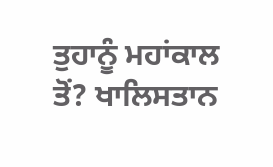ਤੁਹਾਨੂੰ ਮਹਾਂਕਾਲ
ਤੋਂ? ਖਾਲਿਸਤਾਨ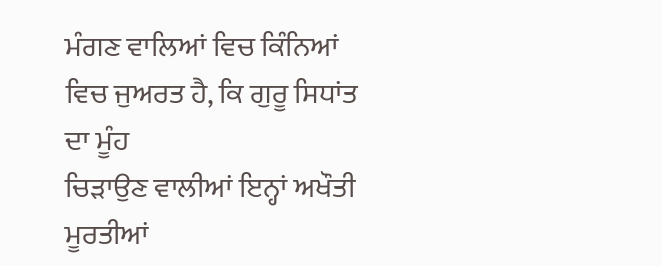ਮੰਗਣ ਵਾਲਿਆਂ ਵਿਚ ਕਿੰਨਿਆਂ ਵਿਚ ਜੁਅਰਤ ਹੈ, ਕਿ ਗੁਰੂ ਸਿਧਾਂਤ ਦਾ ਮੂੰਹ
ਚਿੜਾਉਣ ਵਾਲੀਆਂ ਇਨ੍ਹਾਂ ਅਖੌਤੀ ਮੂਰਤੀਆਂ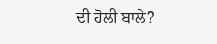ਦੀ ਹੋਲੀ ਬਾਲੇ?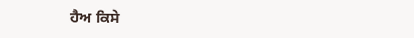ਹੈਅ ਕਿਸੇ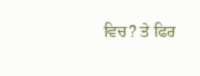ਵਿਚ? ਤੇ ਫਿਰ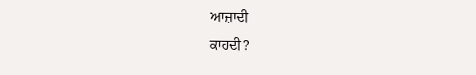ਆਜ਼ਾਦੀ
ਕਾਹਦੀ?